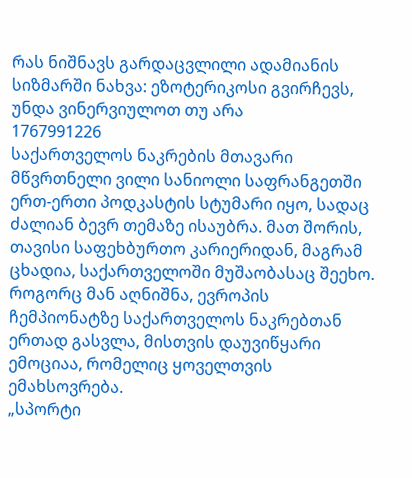რას ნიშნავს გარდაცვლილი ადამიანის სიზმარში ნახვა: ეზოტერიკოსი გვირჩევს, უნდა ვინერვიულოთ თუ არა
1767991226
საქართველოს ნაკრების მთავარი მწვრთნელი ვილი სანიოლი საფრანგეთში ერთ-ერთი პოდკასტის სტუმარი იყო, სადაც ძალიან ბევრ თემაზე ისაუბრა. მათ შორის, თავისი საფეხბურთო კარიერიდან, მაგრამ ცხადია, საქართველოში მუშაობასაც შეეხო. როგორც მან აღნიშნა, ევროპის ჩემპიონატზე საქართველოს ნაკრებთან ერთად გასვლა, მისთვის დაუვიწყარი ემოციაა, რომელიც ყოველთვის ემახსოვრება.
„სპორტი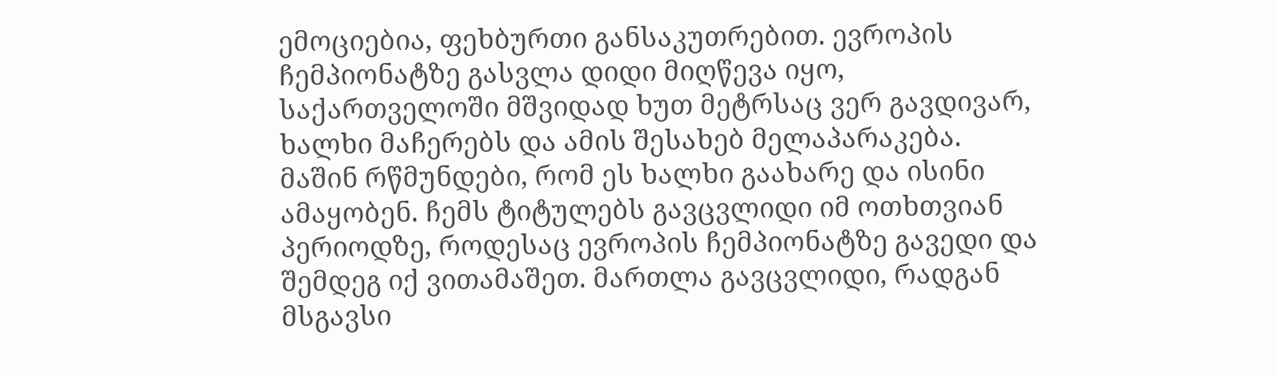ემოციებია, ფეხბურთი განსაკუთრებით. ევროპის ჩემპიონატზე გასვლა დიდი მიღწევა იყო, საქართველოში მშვიდად ხუთ მეტრსაც ვერ გავდივარ, ხალხი მაჩერებს და ამის შესახებ მელაპარაკება. მაშინ რწმუნდები, რომ ეს ხალხი გაახარე და ისინი ამაყობენ. ჩემს ტიტულებს გავცვლიდი იმ ოთხთვიან პერიოდზე, როდესაც ევროპის ჩემპიონატზე გავედი და შემდეგ იქ ვითამაშეთ. მართლა გავცვლიდი, რადგან მსგავსი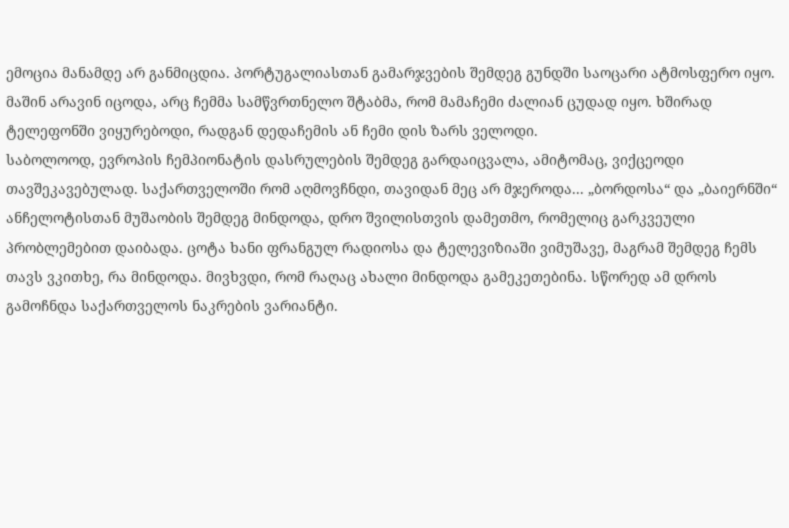ემოცია მანამდე არ განმიცდია. პორტუგალიასთან გამარჯვების შემდეგ გუნდში საოცარი ატმოსფერო იყო. მაშინ არავინ იცოდა, არც ჩემმა სამწვრთნელო შტაბმა, რომ მამაჩემი ძალიან ცუდად იყო. ხშირად ტელეფონში ვიყურებოდი, რადგან დედაჩემის ან ჩემი დის ზარს ველოდი.
საბოლოოდ, ევროპის ჩემპიონატის დასრულების შემდეგ გარდაიცვალა, ამიტომაც, ვიქცეოდი თავშეკავებულად. საქართველოში რომ აღმოვჩნდი, თავიდან მეც არ მჯეროდა... „ბორდოსა“ და „ბაიერნში“ ანჩელოტისთან მუშაობის შემდეგ მინდოდა, დრო შვილისთვის დამეთმო, რომელიც გარკვეული პრობლემებით დაიბადა. ცოტა ხანი ფრანგულ რადიოსა და ტელევიზიაში ვიმუშავე, მაგრამ შემდეგ ჩემს თავს ვკითხე, რა მინდოდა. მივხვდი, რომ რაღაც ახალი მინდოდა გამეკეთებინა. სწორედ ამ დროს გამოჩნდა საქართველოს ნაკრების ვარიანტი.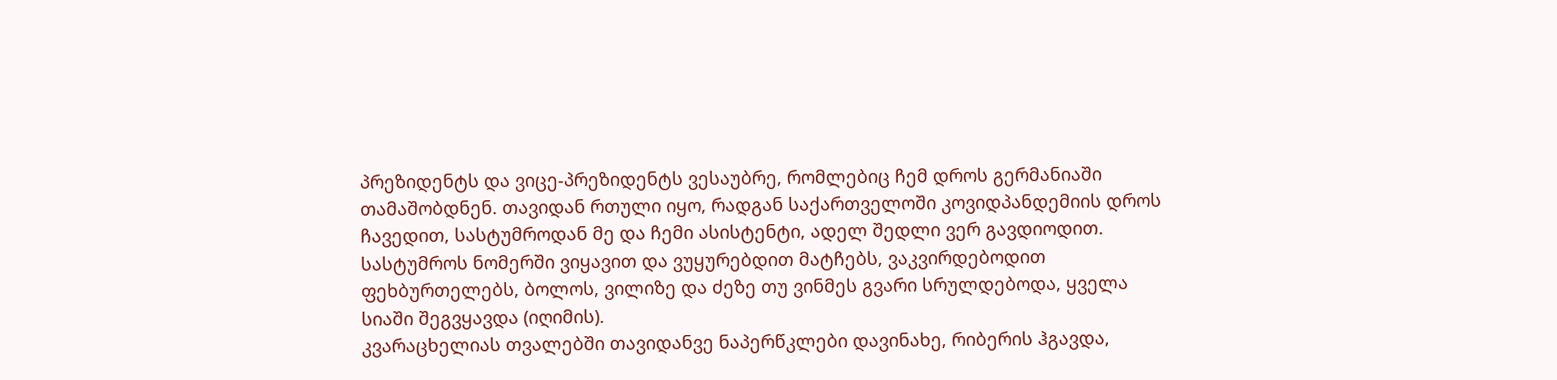პრეზიდენტს და ვიცე-პრეზიდენტს ვესაუბრე, რომლებიც ჩემ დროს გერმანიაში თამაშობდნენ. თავიდან რთული იყო, რადგან საქართველოში კოვიდპანდემიის დროს ჩავედით, სასტუმროდან მე და ჩემი ასისტენტი, ადელ შედლი ვერ გავდიოდით. სასტუმროს ნომერში ვიყავით და ვუყურებდით მატჩებს, ვაკვირდებოდით ფეხბურთელებს, ბოლოს, ვილიზე და ძეზე თუ ვინმეს გვარი სრულდებოდა, ყველა სიაში შეგვყავდა (იღიმის).
კვარაცხელიას თვალებში თავიდანვე ნაპერწკლები დავინახე, რიბერის ჰგავდა,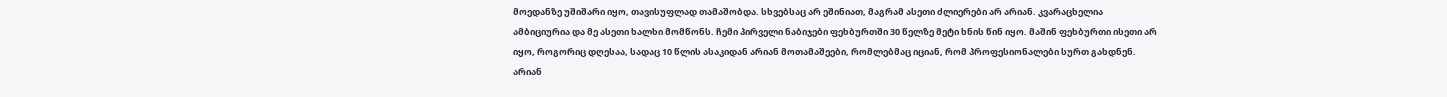მოედანზე უშიშარი იყო, თავისუფლად თამაშობდა. სხვებსაც არ ეშინიათ, მაგრამ ასეთი ძლიერები არ არიან. კვარაცხელია ამბიციურია და მე ასეთი ხალხი მომწონს. ჩემი პირველი ნაბიჯები ფეხბურთში 30 წელზე მეტი ხნის წინ იყო. მაშინ ფეხბურთი ისეთი არ იყო, როგორიც დღესაა, სადაც 10 წლის ასაკიდან არიან მოთამაშეები, რომლებმაც იციან, რომ პროფესიონალები სურთ გახდნენ. არიან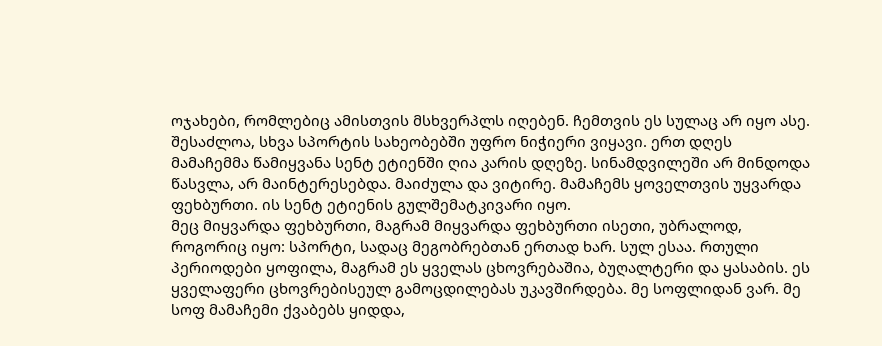ოჯახები, რომლებიც ამისთვის მსხვერპლს იღებენ. ჩემთვის ეს სულაც არ იყო ასე. შესაძლოა, სხვა სპორტის სახეობებში უფრო ნიჭიერი ვიყავი. ერთ დღეს მამაჩემმა წამიყვანა სენტ ეტიენში ღია კარის დღეზე. სინამდვილეში არ მინდოდა წასვლა, არ მაინტერესებდა. მაიძულა და ვიტირე. მამაჩემს ყოველთვის უყვარდა ფეხბურთი. ის სენტ ეტიენის გულშემატკივარი იყო.
მეც მიყვარდა ფეხბურთი, მაგრამ მიყვარდა ფეხბურთი ისეთი, უბრალოდ, როგორიც იყო: სპორტი, სადაც მეგობრებთან ერთად ხარ. სულ ესაა. რთული პერიოდები ყოფილა, მაგრამ ეს ყველას ცხოვრებაშია, ბუღალტერი და ყასაბის. ეს ყველაფერი ცხოვრებისეულ გამოცდილებას უკავშირდება. მე სოფლიდან ვარ. მე სოფ მამაჩემი ქვაბებს ყიდდა,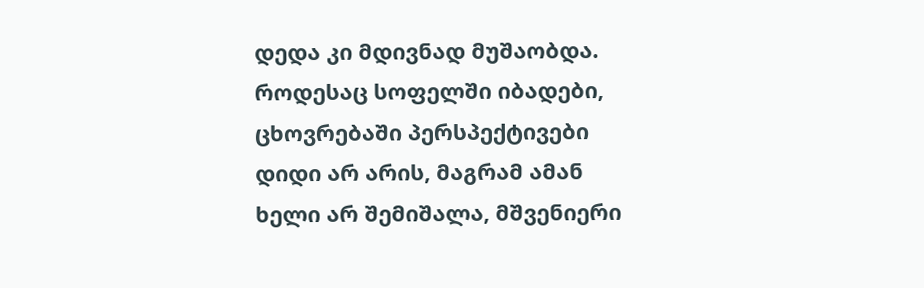დედა კი მდივნად მუშაობდა. როდესაც სოფელში იბადები, ცხოვრებაში პერსპექტივები დიდი არ არის, მაგრამ ამან ხელი არ შემიშალა, მშვენიერი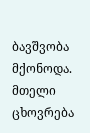ბავშვობა მქონოდა. მთელი ცხოვრება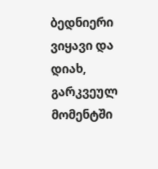ბედნიერი ვიყავი და დიახ, გარკვეულ მომენტში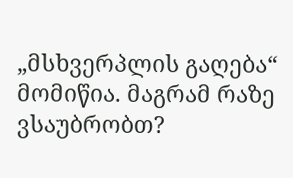„მსხვერპლის გაღება“ მომიწია. მაგრამ რაზე ვსაუბრობთ?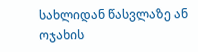სახლიდან წასვლაზე ან ოჯახის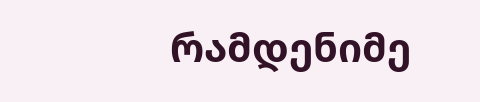რამდენიმე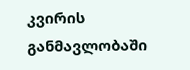კვირის განმავლობაში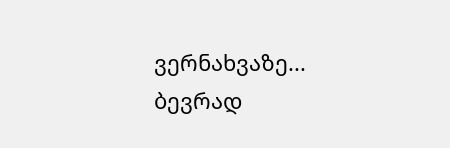ვერნახვაზე... ბევრად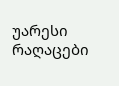უარესი რაღაცები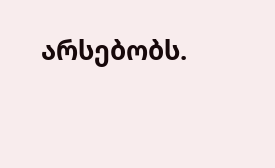არსებობს.